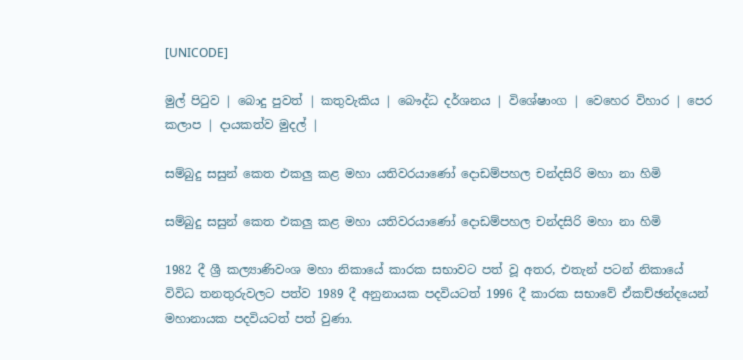[UNICODE]

මුල් පිටුව | බොදු පුවත් | කතුවැකිය | බෞද්ධ දර්ශනය | විශේෂාංග | වෙහෙර විහාර | පෙර කලාප | දායකත්ව මුදල් |

සම්බුදු සසුන් කෙත එකලු කළ මහා යතිවරයාණෝ දොඩම්පහල චන්දසිරි මහා නා හිමි

සම්බුදු සසුන් කෙත එකලු කළ මහා යතිවරයාණෝ දොඩම්පහල චන්දසිරි මහා නා හිමි

1982 දී ශ්‍රී කල්‍යාණිවංශ මහා නිකායේ කාරක සභාවට පත් වූ අතර, එතැන් පටන් නිකායේ විවිධ තනතුරුවලට පත්ව 1989 දී අනුනායක පදවියටත් 1996 දී කාරක සභාවේ ඒකච්ඡන්දයෙන් මහානායක පදවියටත් පත් වුණා.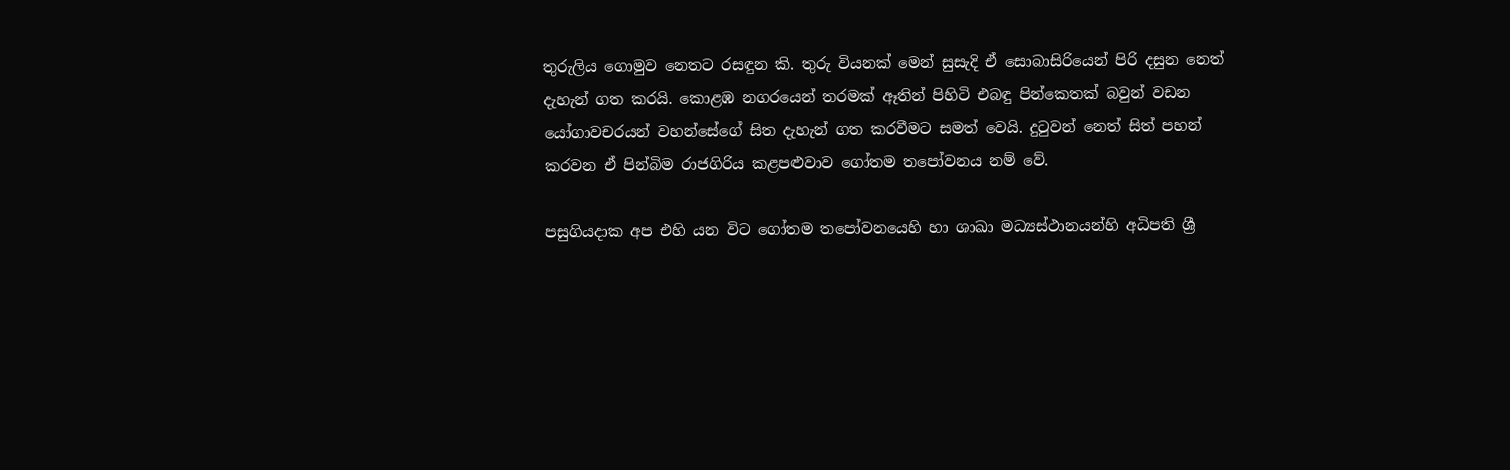තුරුලිය ගොමුව නෙතට රසඳුන කි. තුරු වියනක් මෙන් සුසැදි ඒ සොබාසිරියෙන් පිරි දසුන නෙත් දැහැන් ගත කරයි. කොළඹ නගරයෙන් තරමක් ඈතින් පිහිටි එබඳු පින්කෙතක් බවුන් වඩන යෝගාවචරයන් වහන්සේගේ සිත දැහැන් ගත කරවීමට සමත් වෙයි. දුටුවන් නෙත් සිත් පහන් කරවන ඒ පින්බිම රාජගිරිය කළපළුවාව ගෝතම තපෝවනය නම් වේ.

පසුගියදාක අප එහි යන විට ගෝතම තපෝවනයෙහි හා ශාඛා මධ්‍යස්ථානයන්හි අධිපති ශ්‍රී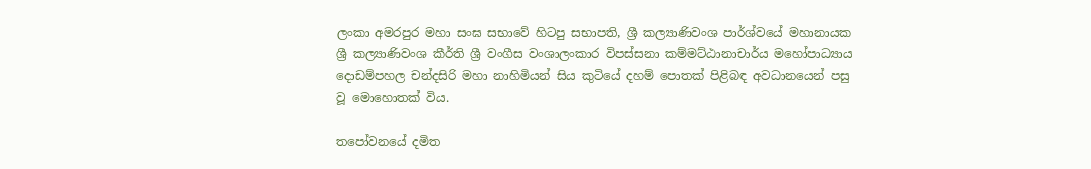ලංකා අමරපුර මහා සංඝ සභාවේ හිටපු සභාපති, ශ්‍රී කල්‍යාණිවංශ පාර්ශ්වයේ මහානායක ශ්‍රී කල්‍යාණිවංශ කීර්ති ශ්‍රී වංගීස වංශාලංකාර විපස්සනා කම්මට්ඨානාචාර්ය මහෝපාධ්‍යාය දොඩම්පහල චන්දසිරි මහා නාහිමියන් සිය කුටියේ දහම් පොතක් පිළිබඳ අවධානයෙන් පසු වූ මොහොතක් විය.

තපෝවනයේ දමිත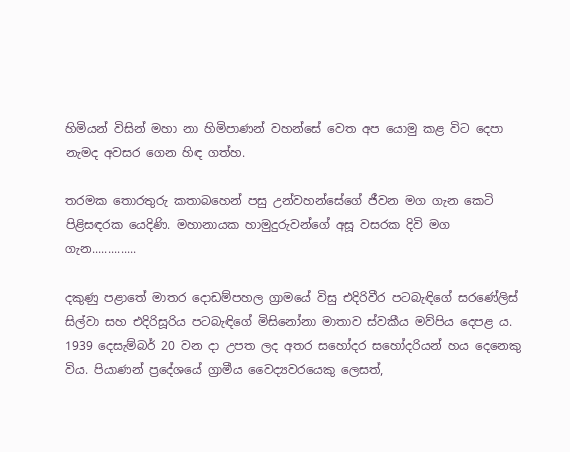හිමියන් විසින් මහා නා හිමිපාණන් වහන්සේ වෙත අප යොමු කළ විට දෙපා නැමද අවසර ගෙන හිඳ ගත්හ.

තරමක තොරතුරු කතාබහෙන් පසු උන්වහන්සේගේ ජීවන මග ගැන කෙටි පිළිසඳරක යෙදිණි. මහානායක හාමුදුරුවන්ගේ අසූ වසරක දිවි මග ගැන..............

දකුණු පළාතේ මාතර දොඩම්පහල ග්‍රාමයේ විසු එදිරිවීර පටබැඳිගේ සරණේලිස් සිල්වා සහ එදිරිසූරිය පටබැඳිගේ මිසිනෝනා මාතාව ස්වකීය මව්පිය දෙපළ ය. 1939 දෙසැම්බර් 20 වන දා උපත ලද අතර සහෝදර සහෝදරියන් හය දෙනෙකු විය. පියාණන් ප්‍රදේශයේ ග්‍රාමීය වෛද්‍යවරයෙකු ලෙසත්,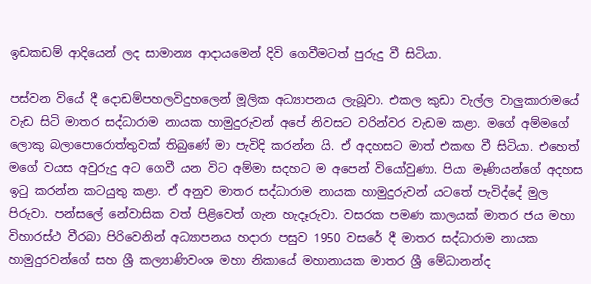ඉඩකඩම් ආදියෙන් ලද සාමාන්‍ය ආදායමෙන් දිවි ගෙවීමටත් පුරුදු වී සිටියා.

පස්වන වියේ දී දොඩම්පහලවිදුහලෙන් මූලික අධ්‍යාපනය ලැබූවා. එකල කුඩා වැල්ල වාලුකාරාමයේ වැඩ සිටි මාතර සද්ධාරාම නායක හාමුදුරුවන් අපේ නිවසට වරින්වර වැඩම කළා. මගේ අම්මගේ ලොකු බලාපොරොත්තුවක් තිබුණේ මා පැවිදි කරන්න යි. ඒ අදහසට මාත් එකඟ වී සිටියා. එහෙත් මගේ වයස අවුරුදු අට ගෙවී යන විට අම්මා සදහට ම අපෙන් වියෝවුණා. පියා මෑණියන්ගේ අදහස ඉටු කරන්න කටයුතු කළා. ඒ අනුව මාතර සද්ධාරාම නායක හාමුදුරුවන් යටතේ පැවිද්දේ මුල පිරුවා. පන්සලේ නේවාසික වත් පිළිවෙත් ගැන හැදෑරුවා. වසරක පමණ කාලයක් මාතර ජය මහා විහාරස්ථ වීරබා පිරිවෙනින් අධ්‍යාපනය හදාරා පසුව 1950 වසරේ දී මාතර සද්ධාරාම නායක හාමුදුරවන්ගේ සහ ශ්‍රී කල්‍යාණිවංශ මහා නිකායේ මහානායක මාතර ශ්‍රී මේධානන්ද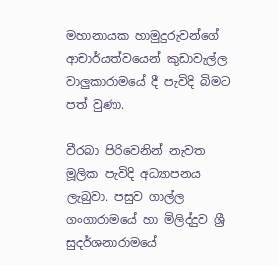මහානායක හාමුදුරුවන්ගේ ආචාර්යත්වයෙන් කුඩාවැල්ල වාලුකාරාමයේ දී පැවිදි බිමට පත් වුණා.

වීරබා පිරිවෙනින් නැවත මූලික පැවිදි අධ්‍යාපනය ලැබුවා. පසුව ගාල්ල ගංගාරාමයේ හා මිලිද්දුව ශ්‍රී සුදර්ශනාරාමයේ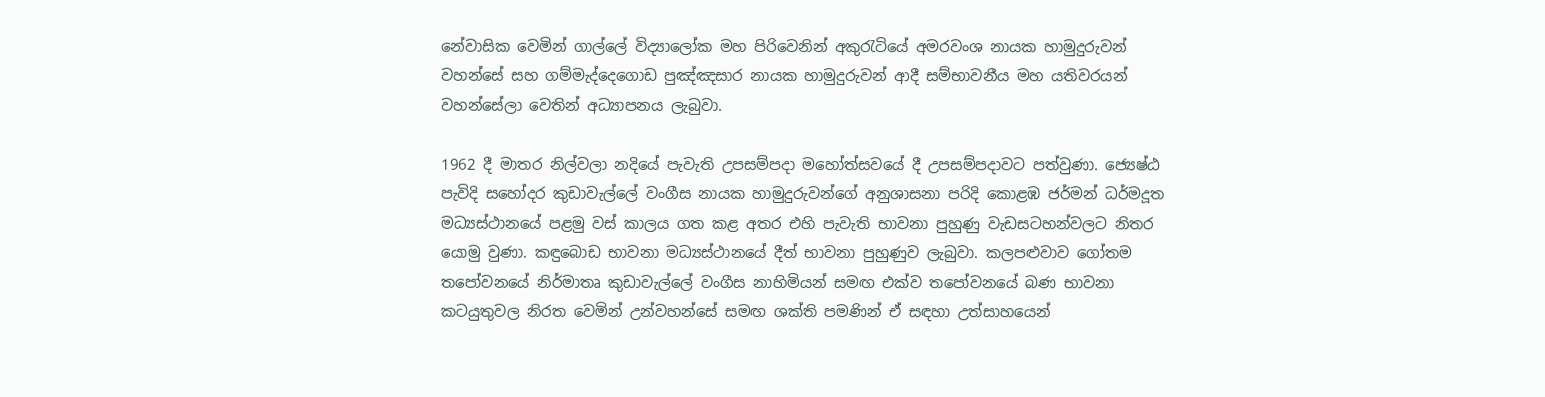නේවාසික වෙමින් ගාල්ලේ විද්‍යාලෝක මහ පිරිවෙනින් අකුරැටියේ අමරවංශ නායක හාමුදුරුවන් වහන්සේ සහ ගම්මැද්දෙගොඩ පුඤ්ඤසාර නායක හාමුදුරුවන් ආදී සම්භාවනීය මහ යතිවරයන් වහන්සේලා වෙතින් අධ්‍යාපනය ලැබුවා.

1962 දී මාතර නිල්වලා නදියේ පැවැති උපසම්පදා මහෝත්සවයේ දී උපසම්පදාවට පත්වුණා. ජ්‍යෙෂ්ඨ පැවිදි සහෝදර කුඩාවැල්ලේ වංගීස නායක හාමුදුරුවන්ගේ අනුශාසනා පරිදි කොළඹ ජර්මන් ධර්මදූත මධ්‍යස්ථානයේ පළමු වස් කාලය ගත කළ අතර එහි පැවැති භාවනා පුහුණු වැඩසටහන්වලට නිතර යොමු වුණා. කඳුබොඩ භාවනා මධ්‍යස්ථානයේ දීත් භාවනා පුහුණුව ලැබුවා. කලපළුවාව ගෝතම තපෝවනයේ නිර්මාතෘ කුඩාවැල්ලේ වංගීස නාහිමියන් සමඟ එක්ව තපෝවනයේ බණ භාවනා කටයුතුවල නිරත වෙමින් උන්වහන්සේ සමඟ ශක්ති පමණින් ඒ සඳහා උත්සාහයෙන්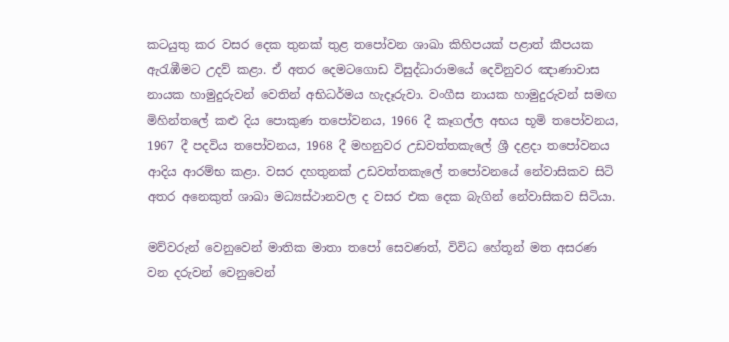කටයුතු කර වසර දෙක තුනක් තුළ තපෝවන ශාඛා කිහිපයක් පළාත් කීපයක ඇරැඹීමට උදව් කළා. ඒ අතර දෙමටගොඩ විසුද්ධාරාමයේ දෙවිනුවර ඤාණාවාස නායක හාමුදුරුවන් වෙතින් අභිධර්මය හැදෑරුවා. වංගීස නායක හාමුදුරුවන් සමඟ මිහින්තලේ කළු දිය පොකුණ තපෝවනය, 1966 දී කෑගල්ල අභය භූමි තපෝවනය, 1967 දී පදවිය තපෝවනය, 1968 දී මහනුවර උඩවත්තකැලේ ශ්‍රී දළදා තපෝවනය ආදිය ආරම්භ කළා. වසර දහතුනක් උඩවත්තකැලේ තපෝවනයේ නේවාසිකව සිටි අතර අනෙකුත් ශාඛා මධ්‍යස්ථානවල ද වසර එක දෙක බැගින් නේවාසිකව සිටියා.

මව්වරුන් වෙනුවෙන් මාතික මාතා තපෝ සෙවණත්, විවිධ හේතූන් මත අසරණ වන දරුවන් වෙනුවෙන්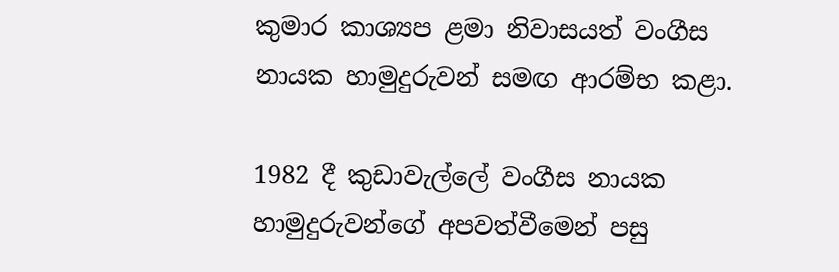කුමාර කාශ්‍යප ළමා නිවාසයත් වංගීස නායක හාමුදුරුවන් සමඟ ආරම්භ කළා.

1982 දී කුඩාවැල්ලේ වංගීස නායක හාමුදුරුවන්ගේ අපවත්වීමෙන් පසු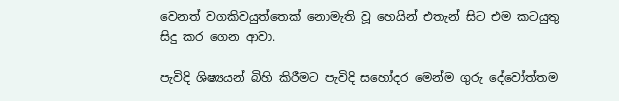වෙනත් වගකිවයුත්තෙක් නොමැති වූ හෙයින් එතැන් සිට එම කටයුතු සිදු කර ගෙන ආවා.

පැවිදි ශිෂ්‍යයන් බිහි කිරීමට පැවිදි සහෝදර මෙන්ම ගුරු දේවෝත්තම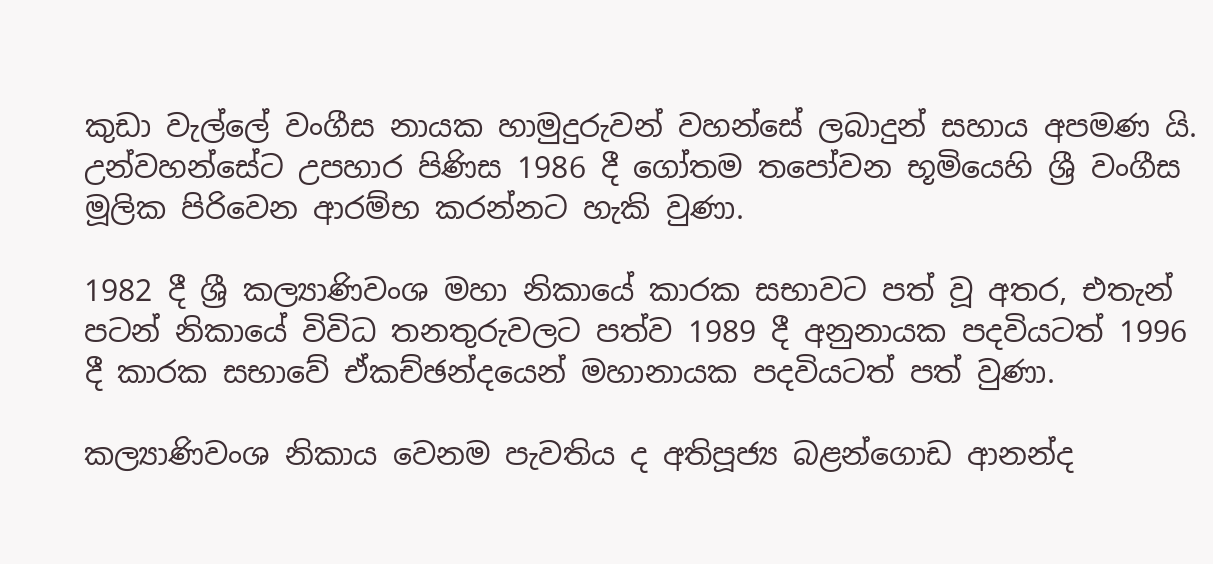කුඩා වැල්ලේ වංගීස නායක හාමුදුරුවන් වහන්සේ ලබාදුන් සහාය අපමණ යි. උන්වහන්සේට උපහාර පිණිස 1986 දී ගෝතම තපෝවන භූමියෙහි ශ්‍රී වංගීස මූලික පිරිවෙන ආරම්භ කරන්නට හැකි වුණා.

1982 දී ශ්‍රී කල්‍යාණිවංශ මහා නිකායේ කාරක සභාවට පත් වූ අතර, එතැන් පටන් නිකායේ විවිධ තනතුරුවලට පත්ව 1989 දී අනුනායක පදවියටත් 1996 දී කාරක සභාවේ ඒකච්ඡන්දයෙන් මහානායක පදවියටත් පත් වුණා.

කල්‍යාණිවංශ නිකාය වෙනම පැවතිය ද අතිපූජ්‍ය බළන්ගොඩ ආනන්ද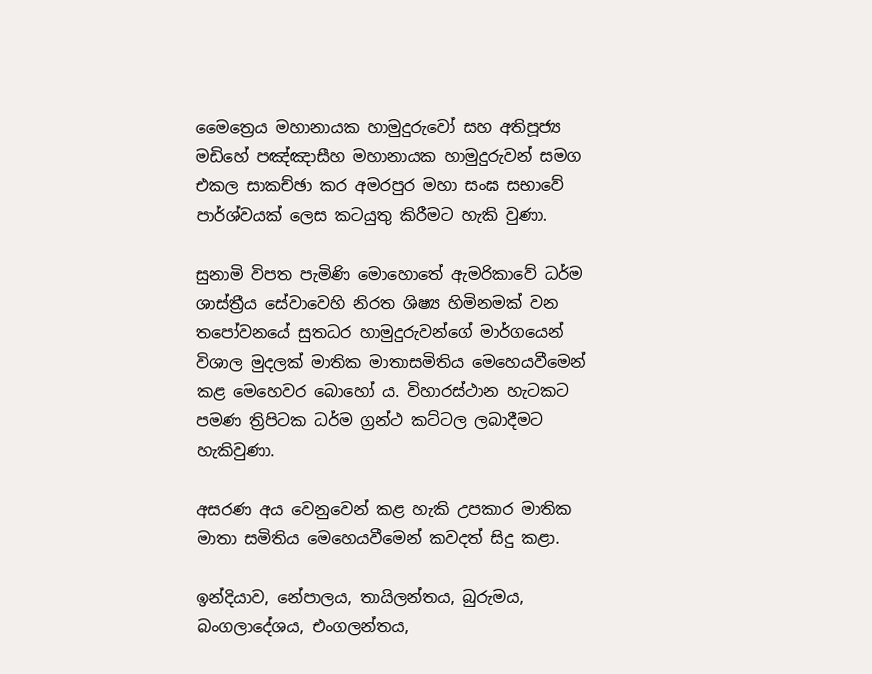මෛත්‍රෙය මහානායක හාමුදුරුවෝ සහ අතිපූජ්‍ය මඩිහේ පඤ්ඤාසීහ මහානායක හාමුදුරුවන් සමග එකල සාකච්ඡා කර අමරපුර මහා සංඝ සභාවේ පාර්ශ්වයක් ලෙස කටයුතු කිරීමට හැකි වුණා.

සුනාමි විපත පැමිණි මොහොතේ ඇමරිකාවේ ධර්ම ශාස්ත්‍රීය සේවාවෙහි නිරත ශිෂ්‍ය හිමිනමක් වන තපෝවනයේ සුතධර හාමුදුරුවන්ගේ මාර්ගයෙන් විශාල මුදලක් මාතික මාතාසමිතිය මෙහෙයවීමෙන් කළ මෙහෙවර බොහෝ ය. විහාරස්ථාන හැටකට පමණ ත්‍රිපිටක ධර්ම ග්‍රන්ථ කට්ටල ලබාදීමට හැකිවුණා.

අසරණ අය වෙනුවෙන් කළ හැකි උපකාර මාතික මාතා සමිතිය මෙහෙයවීමෙන් කවදත් සිදු කළා.

ඉන්දියාව, නේපාලය, තායිලන්තය, බුරුමය, බංගලාදේශය, එංගලන්තය,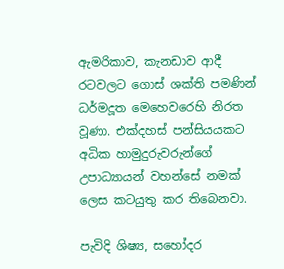ඇමරිකාව, කැනඩාව ආදී රටවලට ගොස් ශක්ති පමණින් ධර්මදූත මෙහෙවරෙහි නිරත වූණා. එක්දහස් පන්සියයකට අධික හාමුදුරුවරුන්ගේ උපාධ්‍යායන් වහන්සේ නමක් ලෙස කටයුතු කර තිබෙනවා.

පැවිදි ශිෂ්‍ය, සහෝදර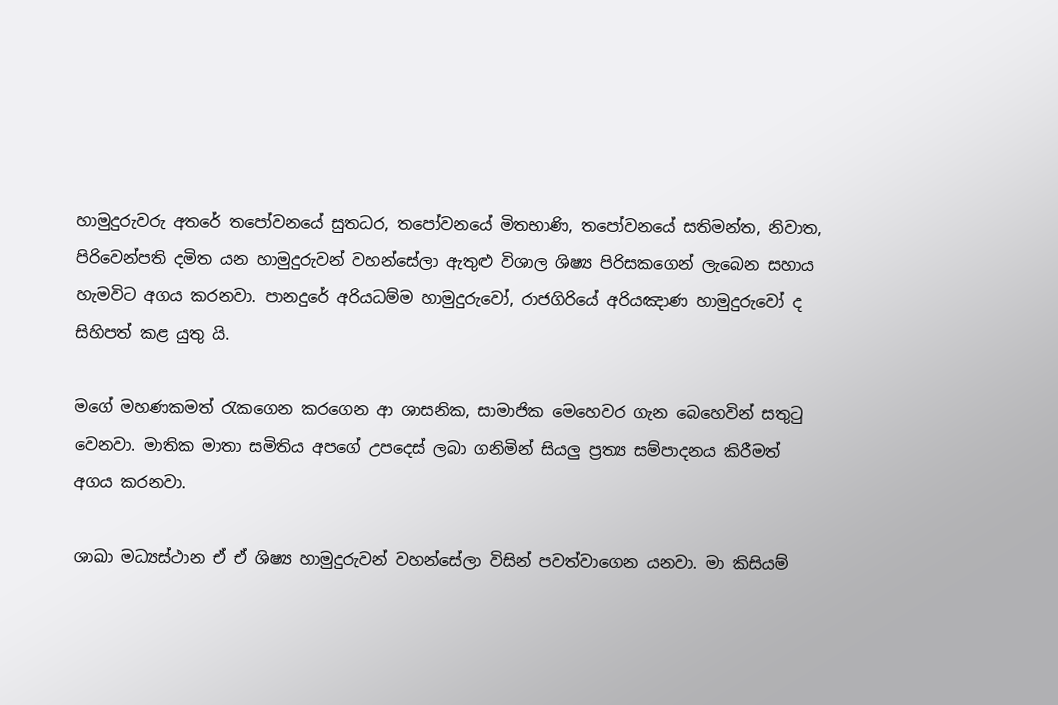හාමුදුරුවරු අතරේ තපෝවනයේ සුතධර, තපෝවනයේ මිතභාණි, තපෝවනයේ සතිමන්ත, නිවාත, පිරිවෙන්පති දමිත යන හාමුදුරුවන් වහන්සේලා ඇතුළු විශාල ශිෂ්‍ය පිරිසකගෙන් ලැබෙන සහාය හැමවිට අගය කරනවා. පානදුරේ අරියධම්ම හාමුදුරුවෝ, රාජගිරියේ අරියඤාණ හාමුදුරුවෝ ද සිහිපත් කළ යුතු යි.

මගේ මහණකමත් රැකගෙන කරගෙන ආ ශාසනික, සාමාජික මෙහෙවර ගැන බෙහෙවින් සතුටු වෙනවා. මාතික මාතා සමිතිය අපගේ උපදෙස් ලබා ගනිමින් සියලු ප්‍රත්‍ය සම්පාදනය කිරීමත් අගය කරනවා.

ශාඛා මධ්‍යස්ථාන ඒ ඒ ශිෂ්‍ය හාමුදුරුවන් වහන්සේලා විසින් පවත්වාගෙන යනවා. මා කිසියම්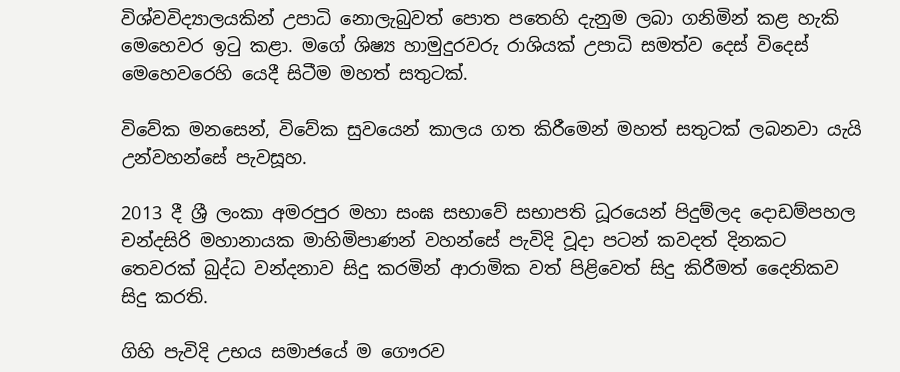විශ්වවිද්‍යාලයකින් උපාධි නොලැබුවත් පොත පතෙහි දැනුම ලබා ගනිමින් කළ හැකි මෙහෙවර ඉටු කළා. මගේ ශිෂ්‍ය හාමුදුරවරු රාශියක් උපාධි සමත්ව දෙස් විදෙස් මෙහෙවරෙහි යෙදී සිටීම මහත් සතුටක්.

විවේක මනසෙන්, විවේක සුවයෙන් කාලය ගත කිරීමෙන් මහත් සතුටක් ලබනවා යැයි උන්වහන්සේ පැවසූහ.

2013 දී ශ්‍රී ලංකා අමරපුර මහා සංඝ සභාවේ සභාපති ධූරයෙන් පිදුම්ලද දොඩම්පහල චන්දසිරි මහානායක මාහිමිපාණන් වහන්සේ පැවිදි වූදා පටන් කවදත් දිනකට තෙවරක් බුද්ධ වන්දනාව සිදු කරමින් ආරාමික වත් පිළිවෙත් සිදු කිරීමත් දෛනිකව සිදු කරති.

ගිහි පැවිදි උභය සමාජයේ ම ගෞරව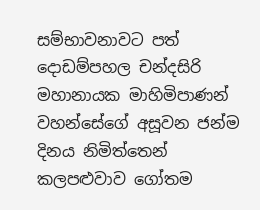සම්භාවනාවට පත් දොඩම්පහල චන්දසිරි මහානායක මාහිමිපාණන් වහන්සේගේ අසූවන ජන්ම දිනය නිමිත්තෙන් කලපළුවාව ගෝතම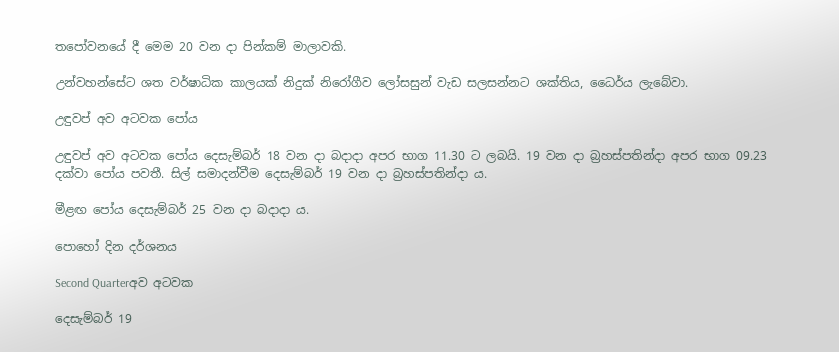තපෝවනයේ දී මෙම 20 වන දා පින්කම් මාලාවකි.

උන්වහන්සේට ශත වර්ෂාධික කාලයක් නිදුක් නිරෝගීව ලෝසසුන් වැඩ සලසන්නට ශක්තිය, ධෛර්ය ලැබේවා.

උඳුවප් අව අටවක පෝය

උඳුවප් අව අටවක පෝය දෙසැම්බර් 18 වන දා බදාදා අපර භාග 11.30 ට ලබයි. 19 වන දා බ්‍රහස්පතින්දා අපර භාග 09.23 දක්වා පෝය පවතී. සිල් සමාදන්වීම දෙසැම්බර් 19 වන දා බ්‍රහස්පතින්දා ය.

මීළඟ පෝය දෙසැම්බර් 25 වන දා බදාදා ය.

පොහෝ දින දර්ශනය

Second Quarterඅව අටවක

දෙසැම්බර් 19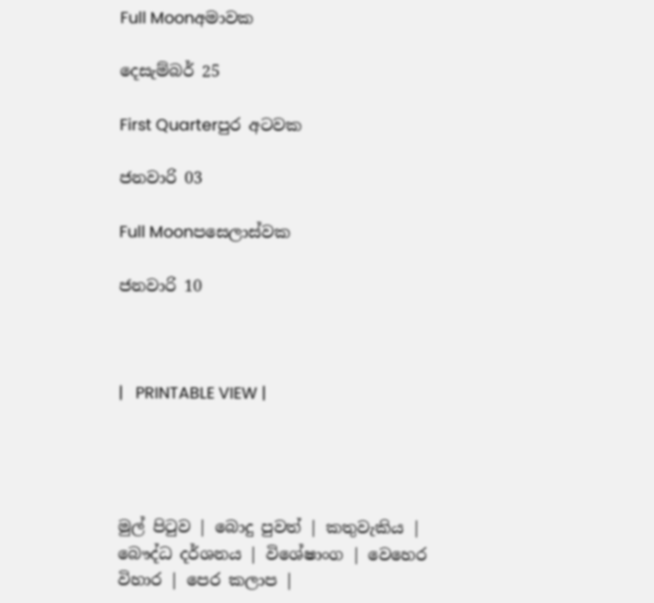Full Moonඅමාවක

දෙසැම්බර් 25

First Quarterපුර අටවක

ජනවාරි 03

Full Moonපසෙලාස්වක

ජනවාරි 10



|   PRINTABLE VIEW |




මුල් පිටුව | බොදු පුවත් | කතුවැකිය | බෞද්ධ දර්ශනය | විශේෂාංග | වෙහෙර විහාර | පෙර කලාප |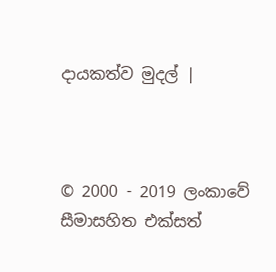දායකත්ව මුදල් |



© 2000 - 2019 ලංකාවේ සීමාසහිත එක්සත්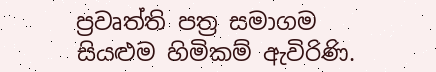ප්‍රවෘත්ති පත්‍ර සමාගම
සියළුම හිමිකම් ඇවිරිණි.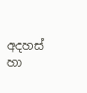අදහස් හා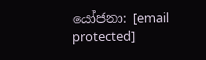යෝජනා: [email protected]